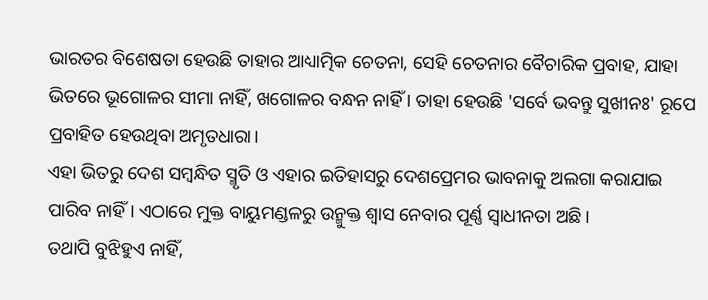ଭାରତର ବିଶେଷତା ହେଉଛି ତାହାର ଆଧ୍ୟାତ୍ମିକ ଚେତନା, ସେହି ଚେତନାର ବୈଚାରିକ ପ୍ରବାହ, ଯାହା ଭିତରେ ଭୂଗୋଳର ସୀମା ନାହିଁ, ଖଗୋଳର ବନ୍ଧନ ନାହିଁ । ତାହା ହେଉଛି 'ସର୍ବେ ଭବନ୍ତୁ ସୁଖୀନଃ' ରୂପେ ପ୍ରବାହିତ ହେଉଥିବା ଅମୃତଧାରା।
ଏହା ଭିତରୁ ଦେଶ ସମ୍ବନ୍ଧିତ ସ୍ମୃତି ଓ ଏହାର ଇତିହାସରୁ ଦେଶପ୍ରେମର ଭାବନାକୁ ଅଲଗା କରାଯାଇ ପାରିବ ନାହିଁ। ଏଠାରେ ମୁକ୍ତ ବାୟୁମଣ୍ଡଳରୁ ଉନ୍ମୁକ୍ତ ଶ୍ଵାସ ନେବାର ପୂର୍ଣ୍ଣ ସ୍ୱାଧୀନତା ଅଛି।
ତଥାପି ବୁଝିହୁଏ ନାହିଁ,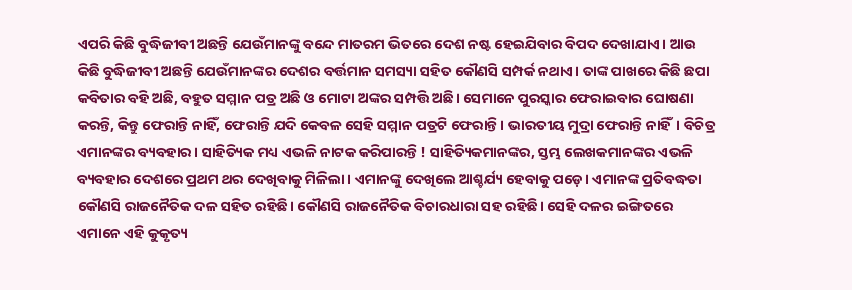ଏପରି କିଛି ବୁଦ୍ଧିଜୀବୀ ଅଛନ୍ତି ଯେଉଁମାନଙ୍କୁ ବନ୍ଦେ ମାତରମ ଭିତରେ ଦେଶ ନଷ୍ଟ ହେଇଯିବାର ବିପଦ ଦେଖାଯାଏ। ଆଉ କିଛି ବୁଦ୍ଧିଜୀବୀ ଅଛନ୍ତି ଯେଉଁମାନଙ୍କର ଦେଶର ବର୍ତ୍ତମାନ ସମସ୍ୟା ସହିତ କୌଣସି ସମ୍ପର୍କ ନଥାଏ। ତାଙ୍କ ପାଖରେ କିଛି ଛପା କବିତାର ବହି ଅଛି, ବହୁତ ସମ୍ମାନ ପତ୍ର ଅଛି ଓ ମୋଟା ଅଙ୍କର ସମ୍ପତ୍ତି ଅଛି। ସେମାନେ ପୁରସ୍କାର ଫେରାଇବାର ଘୋଷଣା କରନ୍ତି, କିନ୍ତୁ ଫେରାନ୍ତି ନାହିଁ, ଫେରାନ୍ତି ଯଦି କେବଳ ସେହି ସମ୍ମାନ ପତ୍ରଟି ଫେରାନ୍ତି। ଭାରତୀୟ ମୁଦ୍ରା ଫେରାନ୍ତି ନାହିଁ। ବିଚିତ୍ର ଏମାନଙ୍କର ବ୍ୟବହାର। ସାହିତ୍ୟିକ ମଧ୍ୟ ଏଭଳି ନାଟକ କରିପାରନ୍ତି ! ସାହିତ୍ୟିକମାନଙ୍କର, ସ୍ତମ୍ଭ ଲେଖକମାନଙ୍କର ଏଭଳି ବ୍ୟବହାର ଦେଶରେ ପ୍ରଥମ ଥର ଦେଖିବାକୁ ମିଳିଲା। ଏମାନଙ୍କୁ ଦେଖିଲେ ଆଶ୍ଚର୍ଯ୍ୟ ହେବାକୁ ପଡ଼େ। ଏମାନଙ୍କ ପ୍ରତିବଦ୍ଧତା କୌଣସି ରାଜନୈତିକ ଦଳ ସହିତ ରହିଛି। କୌଣସି ରାଜନୈତିକ ବିଚାରଧାରା ସହ ରହିଛି। ସେହି ଦଳର ଇଙ୍ଗିତରେ ଏମାନେ ଏହି କୁକୃତ୍ୟ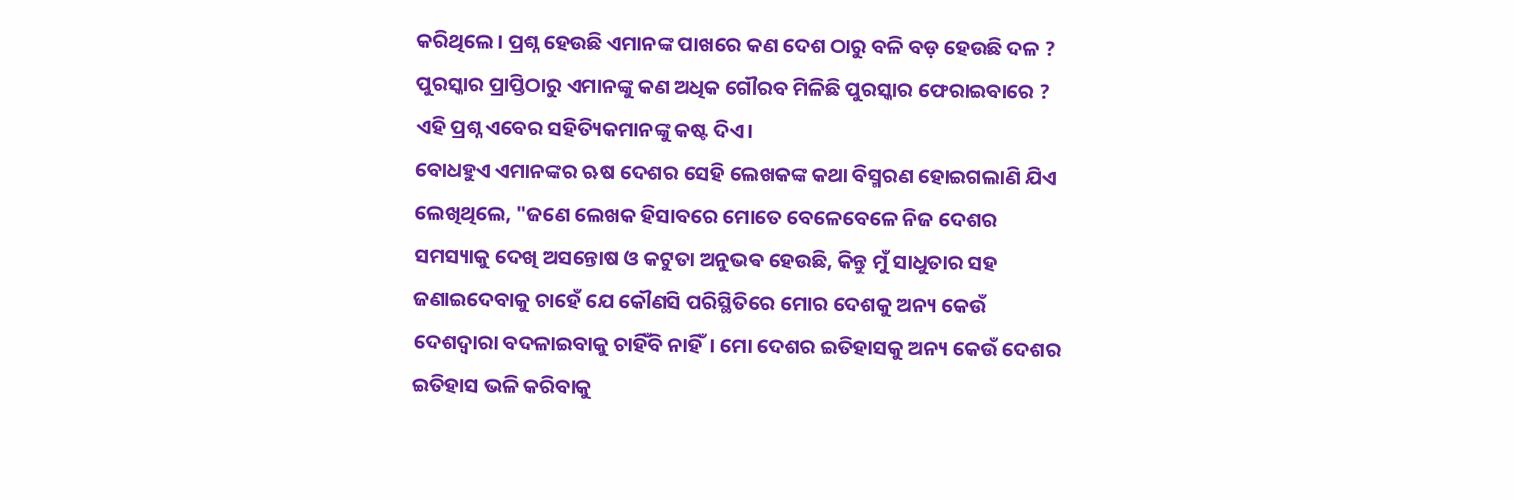କରିଥିଲେ। ପ୍ରଶ୍ନ ହେଉଛି ଏମାନଙ୍କ ପାଖରେ କଣ ଦେଶ ଠାରୁ ବଳି ବଡ଼ ହେଉଛି ଦଳ ? ପୁରସ୍କାର ପ୍ରାପ୍ତିଠାରୁ ଏମାନଙ୍କୁ କଣ ଅଧିକ ଗୌରବ ମିଳିଛି ପୁରସ୍କାର ଫେରାଇବାରେ ?
ଏହି ପ୍ରଶ୍ନ ଏବେର ସହିତ୍ୟିକମାନଙ୍କୁ କଷ୍ଟ ଦିଏ।
ବୋଧହୁଏ ଏମାନଙ୍କର ଋଷ ଦେଶର ସେହି ଲେଖକଙ୍କ କଥା ବିସ୍ମରଣ ହୋଇଗଲାଣି ଯିଏ ଲେଖିଥିଲେ, "ଜଣେ ଲେଖକ ହିସାବରେ ମୋତେ ବେଳେବେଳେ ନିଜ ଦେଶର ସମସ୍ୟାକୁ ଦେଖି ଅସନ୍ତୋଷ ଓ କଟୁତା ଅନୁଭଵ ହେଉଛି, କିନ୍ତୁ ମୁଁ ସାଧୁତାର ସହ ଜଣାଇଦେବାକୁ ଚାହେଁ ଯେ କୌଣସି ପରିସ୍ଥିତିରେ ମୋର ଦେଶକୁ ଅନ୍ୟ କେଉଁ ଦେଶଦ୍ୱାରା ବଦଳାଇବାକୁ ଚାହିଁବି ନାହିଁ। ମୋ ଦେଶର ଇତିହାସକୁ ଅନ୍ୟ କେଉଁ ଦେଶର ଇତିହାସ ଭଳି କରିବାକୁ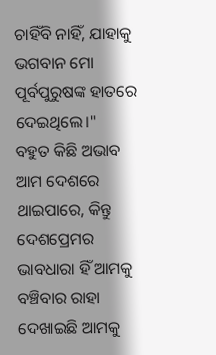ଚାହିଁବି ନାହିଁ, ଯାହାକୁ ଭଗବାନ ମୋ ପୂର୍ବପୁରୁଷଙ୍କ ହାତରେ ଦେଇଥିଲେ।"
ବହୁତ କିଛି ଅଭାବ ଆମ ଦେଶରେ ଥାଇପାରେ, କିନ୍ତୁ ଦେଶପ୍ରେମର ଭାବଧାରା ହିଁ ଆମକୁ ବଞ୍ଚିବାର ରାହା ଦେଖାଇଛି ଆମକୁ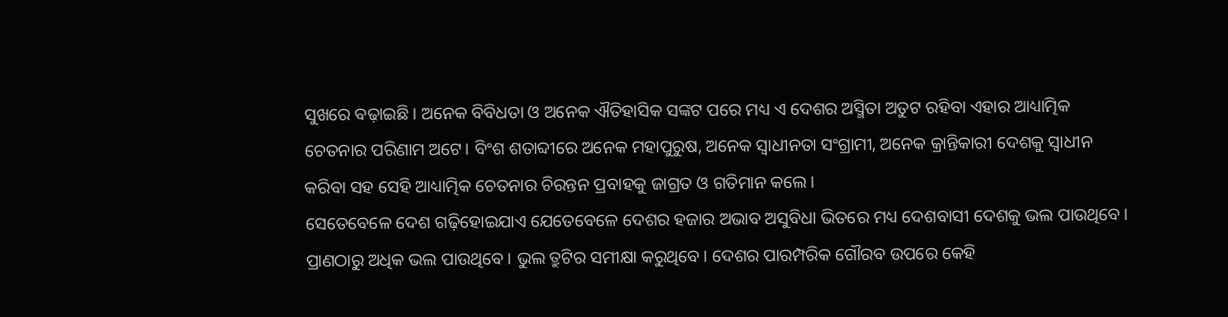ସୁଖରେ ବଢ଼ାଇଛି। ଅନେକ ବିବିଧତା ଓ ଅନେକ ଐତିହାସିକ ସଙ୍କଟ ପରେ ମଧ୍ୟ ଏ ଦେଶର ଅସ୍ମିତା ଅତୁଟ ରହିବା ଏହାର ଆଧ୍ୟାତ୍ମିକ ଚେତନାର ପରିଣାମ ଅଟେ। ବିଂଶ ଶତାବ୍ଦୀରେ ଅନେକ ମହାପୁରୁଷ, ଅନେକ ସ୍ୱାଧୀନତା ସଂଗ୍ରାମୀ, ଅନେକ କ୍ରାନ୍ତିକାରୀ ଦେଶକୁ ସ୍ୱାଧୀନ କରିବା ସହ ସେହି ଆଧ୍ୟାତ୍ମିକ ଚେତନାର ଚିରନ୍ତନ ପ୍ରବାହକୁ ଜାଗ୍ରତ ଓ ଗତିମାନ କଲେ।
ସେତେବେଳେ ଦେଶ ଗଢ଼ିହୋଇଯାଏ ଯେତେବେଳେ ଦେଶର ହଜାର ଅଭାବ ଅସୁବିଧା ଭିତରେ ମଧ୍ୟ ଦେଶବାସୀ ଦେଶକୁ ଭଲ ପାଉଥିବେ। ପ୍ରାଣଠାରୁ ଅଧିକ ଭଲ ପାଉଥିବେ। ଭୁଲ ତ୍ରୁଟିର ସମୀକ୍ଷା କରୁଥିବେ। ଦେଶର ପାରମ୍ପରିକ ଗୌରବ ଉପରେ କେହି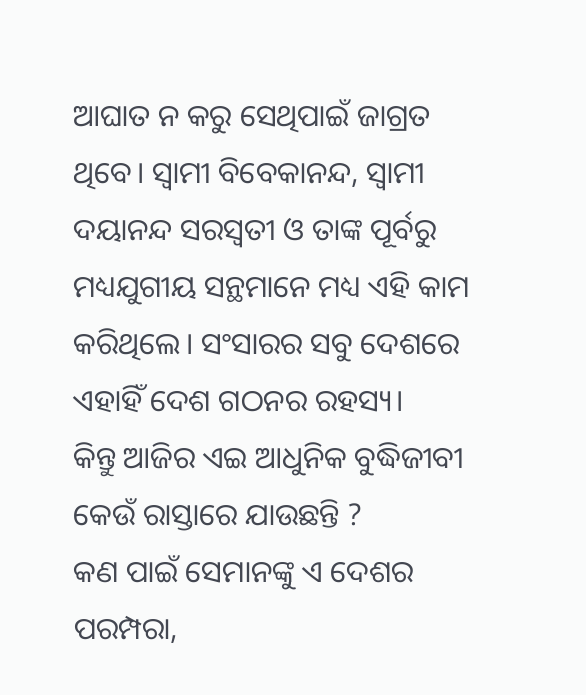ଆଘାତ ନ କରୁ ସେଥିପାଇଁ ଜାଗ୍ରତ ଥିବେ। ସ୍ୱାମୀ ବିବେକାନନ୍ଦ, ସ୍ୱାମୀ ଦୟାନନ୍ଦ ସରସ୍ବତୀ ଓ ତାଙ୍କ ପୂର୍ବରୁ ମଧ୍ୟଯୁଗୀୟ ସନ୍ଥମାନେ ମଧ୍ୟ ଏହି କାମ କରିଥିଲେ। ସଂସାରର ସବୁ ଦେଶରେ ଏହାହିଁ ଦେଶ ଗଠନର ରହସ୍ୟ।
କିନ୍ତୁ ଆଜିର ଏଇ ଆଧୁନିକ ବୁଦ୍ଧିଜୀବୀ କେଉଁ ରାସ୍ତାରେ ଯାଉଛନ୍ତି ?
କଣ ପାଇଁ ସେମାନଙ୍କୁ ଏ ଦେଶର ପରମ୍ପରା,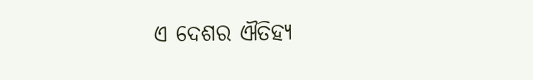ଏ ଦେଶର ଐତିହ୍ୟ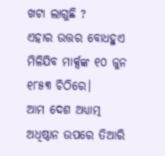ଖଟା ଲାଗୁଛି ?
ଏହାର ଉତ୍ତର ବୋଧହୁଏ ମିଳିଯିବ ମାର୍କ୍ସଙ୍କ ୧୦ ଜୁନ ୧୮୫୩ ଚିଠିରେ।
ଆମ ଦେଶ ଅଧ୍ୟାତ୍ମ ଅଧିଷ୍ଠାନ ଉପରେ ତିଆରି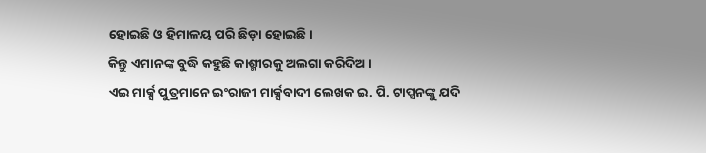ହୋଇଛି ଓ ହିମାଳୟ ପରି ଛିଡ଼ା ହୋଇଛି।
କିନ୍ତୁ ଏମାନଙ୍କ ବୁଦ୍ଧି କହୁଛି କାଶ୍ମୀରକୁ ଅଲଗା କରିଦିଅ ।
ଏଇ ମାର୍କ୍ସ ପୁତ୍ରମାନେ ଇଂରାଜୀ ମାର୍କ୍ସବାଦୀ ଲେଖକ ଇ. ପି. ଟାପ୍ସନଙ୍କୁ ଯଦି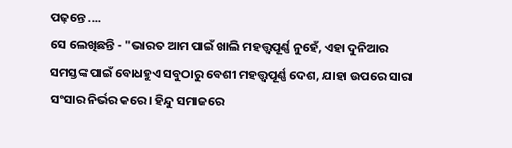ପଢ଼ନ୍ତେ ....
ସେ ଲେଖିଛନ୍ତି - "ଭାରତ ଆମ ପାଇଁ ଖାଲି ମହତ୍ତ୍ୱପୂର୍ଣ୍ଣ ନୁହେଁ, ଏହା ଦୁନିଆର ସମସ୍ତଙ୍କ ପାଇଁ ବୋଧହୁଏ ସବୁଠାରୁ ବେଶୀ ମହତ୍ତ୍ୱପୂର୍ଣ୍ଣ ଦେଶ, ଯାହା ଉପରେ ସାରା ସଂସାର ନିର୍ଭର କରେ। ହିନ୍ଦୁ ସମାଜରେ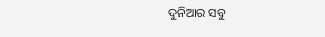ଦୁନିଆର ସବୁ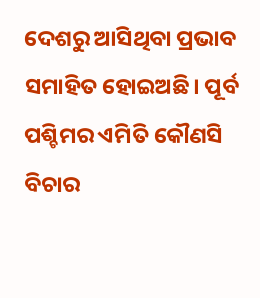ଦେଶରୁ ଆସିଥିବା ପ୍ରଭାବ ସମାହିତ ହୋଇଅଛି। ପୂର୍ବ ପଶ୍ଚିମର ଏମିତି କୌଣସି ବିଚାର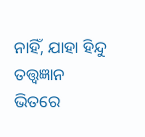ନାହିଁ, ଯାହା ହିନ୍ଦୁ ତତ୍ତ୍ୱଜ୍ଞାନ ଭିତରେ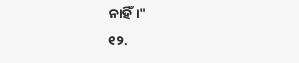ନାହିଁ।"
୧୨.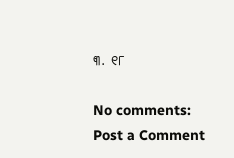୩. ୧୮

No comments:
Post a Comment